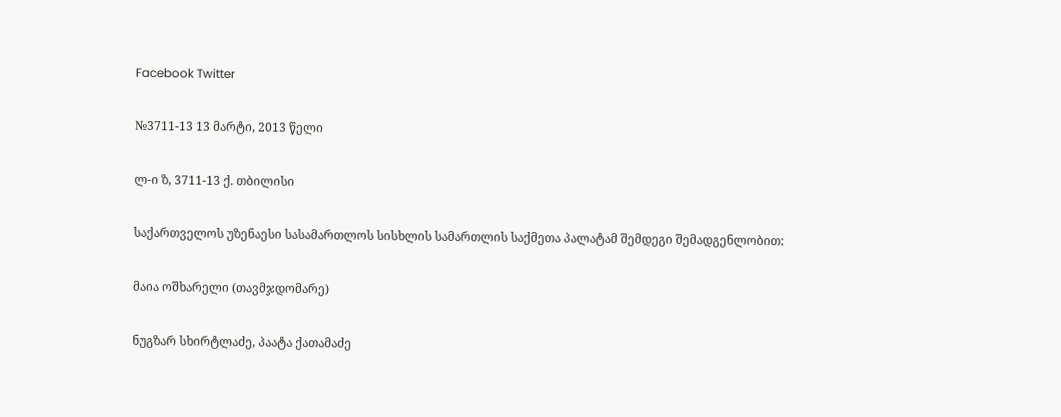Facebook Twitter

№3711-13 13 მარტი, 2013 წელი

ლ-ი ზ, 3711-13 ქ. თბილისი

საქართველოს უზენაესი სასამართლოს სისხლის სამართლის საქმეთა პალატამ შემდეგი შემადგენლობით:

მაია ოშხარელი (თავმჯდომარე)

ნუგზარ სხირტლაძე, პაატა ქათამაძე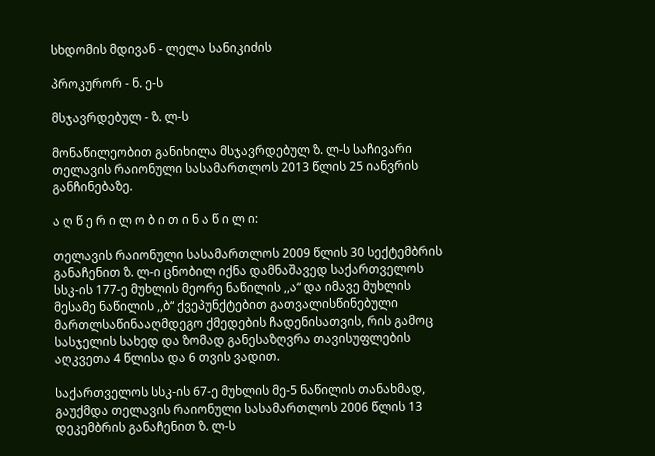სხდომის მდივან - ლელა სანიკიძის

პროკურორ - ნ. ე-ს

მსჯავრდებულ - ზ. ლ-ს

მონაწილეობით განიხილა მსჯავრდებულ ზ. ლ-ს საჩივარი თელავის რაიონული სასამართლოს 2013 წლის 25 იანვრის განჩინებაზე.

ა ღ წ ე რ ი ლ ო ბ ი თ ი ნ ა წ ი ლ ი:

თელავის რაიონული სასამართლოს 2009 წლის 30 სექტემბრის განაჩენით ზ. ლ-ი ცნობილ იქნა დამნაშავედ საქართველოს სსკ-ის 177-ე მუხლის მეორე ნაწილის ,,ა“ და იმავე მუხლის მესამე ნაწილის ,,ბ“ ქვეპუნქტებით გათვალისწინებული მართლსაწინააღმდეგო ქმედების ჩადენისათვის, რის გამოც სასჯელის სახედ და ზომად განესაზღვრა თავისუფლების აღკვეთა 4 წლისა და 6 თვის ვადით.

საქართველოს სსკ-ის 67-ე მუხლის მე-5 ნაწილის თანახმად, გაუქმდა თელავის რაიონული სასამართლოს 2006 წლის 13 დეკემბრის განაჩენით ზ. ლ-ს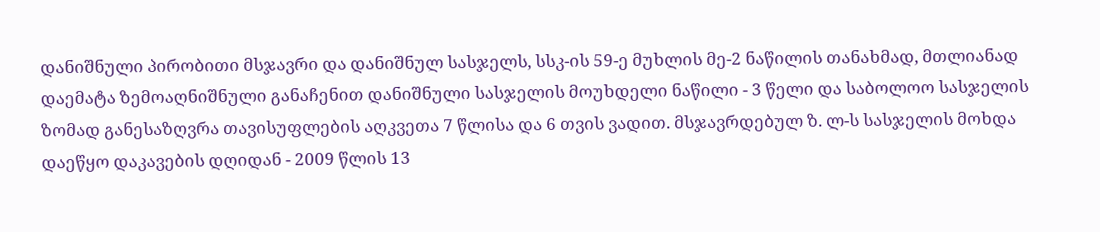დანიშნული პირობითი მსჯავრი და დანიშნულ სასჯელს, სსკ-ის 59-ე მუხლის მე-2 ნაწილის თანახმად, მთლიანად დაემატა ზემოაღნიშნული განაჩენით დანიშნული სასჯელის მოუხდელი ნაწილი - 3 წელი და საბოლოო სასჯელის ზომად განესაზღვრა თავისუფლების აღკვეთა 7 წლისა და 6 თვის ვადით. მსჯავრდებულ ზ. ლ-ს სასჯელის მოხდა დაეწყო დაკავების დღიდან - 2009 წლის 13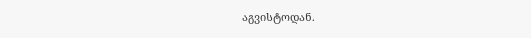აგვისტოდან.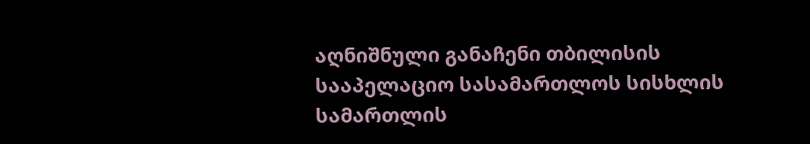აღნიშნული განაჩენი თბილისის სააპელაციო სასამართლოს სისხლის სამართლის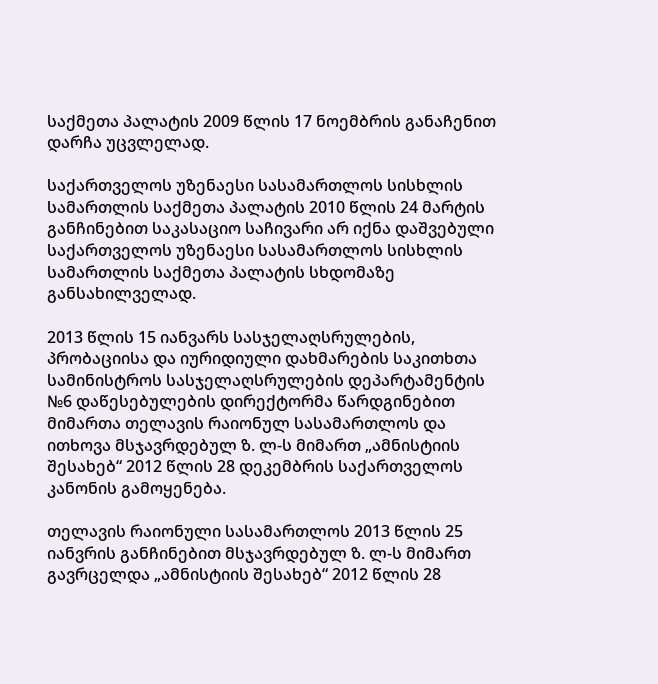საქმეთა პალატის 2009 წლის 17 ნოემბრის განაჩენით დარჩა უცვლელად.

საქართველოს უზენაესი სასამართლოს სისხლის სამართლის საქმეთა პალატის 2010 წლის 24 მარტის განჩინებით საკასაციო საჩივარი არ იქნა დაშვებული საქართველოს უზენაესი სასამართლოს სისხლის სამართლის საქმეთა პალატის სხდომაზე განსახილველად.

2013 წლის 15 იანვარს სასჯელაღსრულების, პრობაციისა და იურიდიული დახმარების საკითხთა სამინისტროს სასჯელაღსრულების დეპარტამენტის №6 დაწესებულების დირექტორმა წარდგინებით მიმართა თელავის რაიონულ სასამართლოს და ითხოვა მსჯავრდებულ ზ. ლ-ს მიმართ „ამნისტიის შესახებ“ 2012 წლის 28 დეკემბრის საქართველოს კანონის გამოყენება.

თელავის რაიონული სასამართლოს 2013 წლის 25 იანვრის განჩინებით მსჯავრდებულ ზ. ლ-ს მიმართ გავრცელდა „ამნისტიის შესახებ“ 2012 წლის 28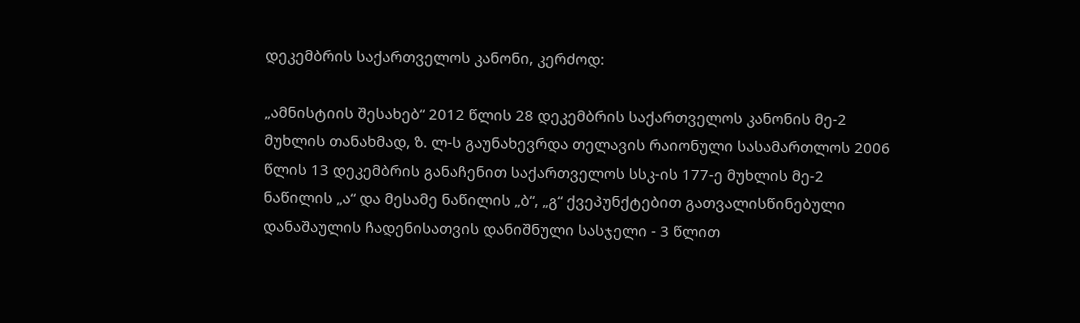დეკემბრის საქართველოს კანონი, კერძოდ:

„ამნისტიის შესახებ“ 2012 წლის 28 დეკემბრის საქართველოს კანონის მე-2 მუხლის თანახმად, ზ. ლ-ს გაუნახევრდა თელავის რაიონული სასამართლოს 2006 წლის 13 დეკემბრის განაჩენით საქართველოს სსკ-ის 177-ე მუხლის მე-2 ნაწილის „ა“ და მესამე ნაწილის „ბ“, „გ“ ქვეპუნქტებით გათვალისწინებული დანაშაულის ჩადენისათვის დანიშნული სასჯელი - 3 წლით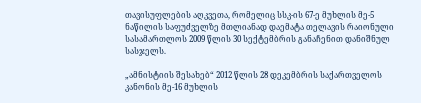თავისუფლების აღკვეთა, რომელიც სსკ-ის 67-ე მუხლის მე-5 ნაწილის საფუძველზე მთლიანად დაემატა თელავის რაიონული სასამართლოს 2009 წლის 30 სექტემბრის განაჩენით დანიშნულ სასჯელს.

„ამნისტიის შესახებ“ 2012 წლის 28 დეკემბრის საქართველოს კანონის მე-16 მუხლის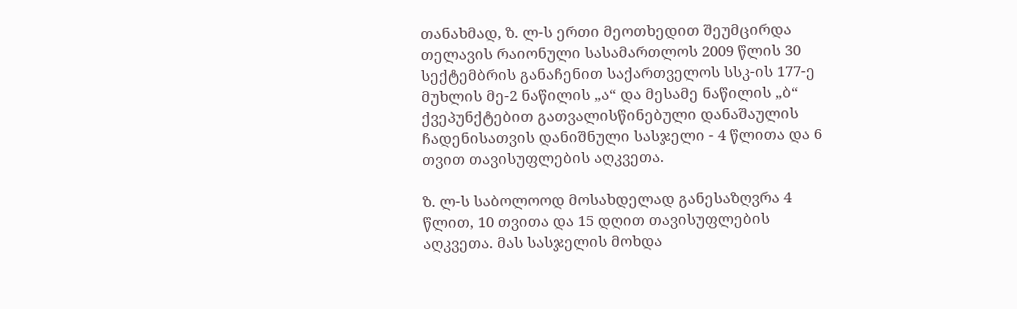თანახმად, ზ. ლ-ს ერთი მეოთხედით შეუმცირდა თელავის რაიონული სასამართლოს 2009 წლის 30 სექტემბრის განაჩენით საქართველოს სსკ-ის 177-ე მუხლის მე-2 ნაწილის „ა“ და მესამე ნაწილის „ბ“ ქვეპუნქტებით გათვალისწინებული დანაშაულის ჩადენისათვის დანიშნული სასჯელი - 4 წლითა და 6 თვით თავისუფლების აღკვეთა.

ზ. ლ-ს საბოლოოდ მოსახდელად განესაზღვრა 4 წლით, 10 თვითა და 15 დღით თავისუფლების აღკვეთა. მას სასჯელის მოხდა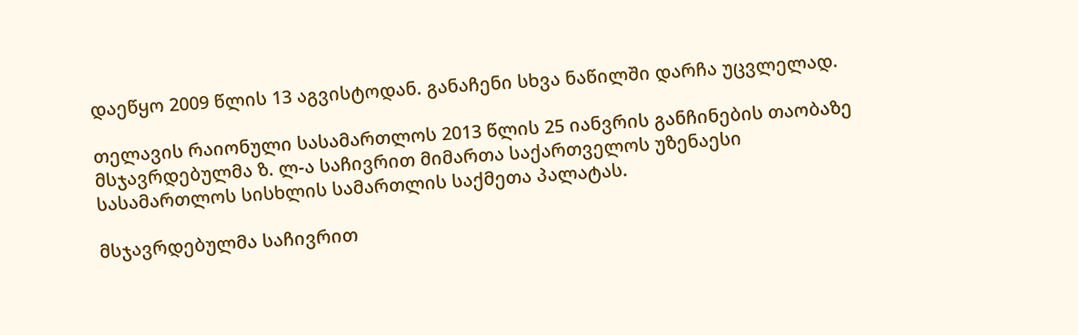დაეწყო 2009 წლის 13 აგვისტოდან. განაჩენი სხვა ნაწილში დარჩა უცვლელად.

თელავის რაიონული სასამართლოს 2013 წლის 25 იანვრის განჩინების თაობაზე მსჯავრდებულმა ზ. ლ-ა საჩივრით მიმართა საქართველოს უზენაესი სასამართლოს სისხლის სამართლის საქმეთა პალატას.

მსჯავრდებულმა საჩივრით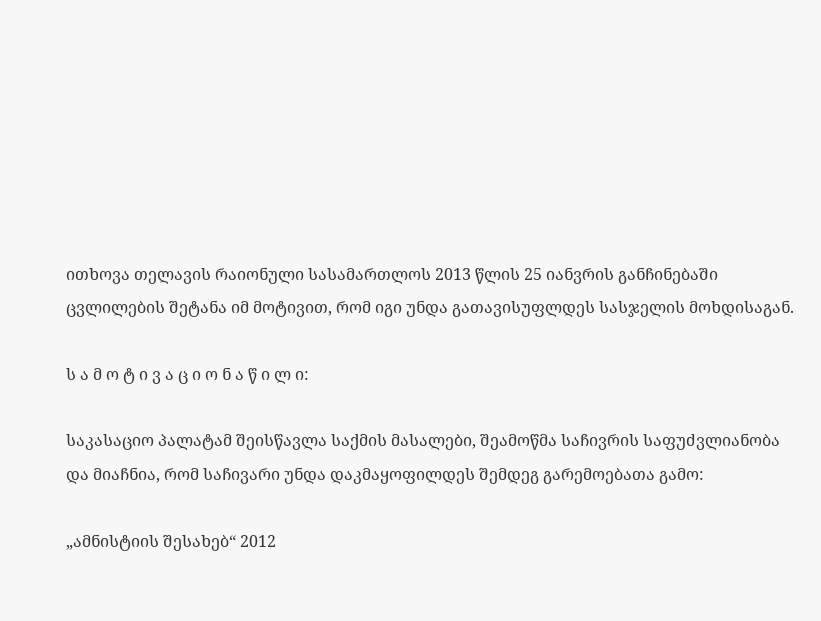ითხოვა თელავის რაიონული სასამართლოს 2013 წლის 25 იანვრის განჩინებაში ცვლილების შეტანა იმ მოტივით, რომ იგი უნდა გათავისუფლდეს სასჯელის მოხდისაგან.

ს ა მ ო ტ ი ვ ა ც ი ო ნ ა წ ი ლ ი:

საკასაციო პალატამ შეისწავლა საქმის მასალები, შეამოწმა საჩივრის საფუძვლიანობა და მიაჩნია, რომ საჩივარი უნდა დაკმაყოფილდეს შემდეგ გარემოებათა გამო:

„ამნისტიის შესახებ“ 2012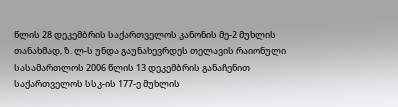წლის 28 დეკემბრის საქართველოს კანონის მე-2 მუხლის თანახმად, ზ. ლ-ს უნდა გაუნახევრდეს თელავის რაიონული სასამართლოს 2006 წლის 13 დეკემბრის განაჩენით საქართველოს სსკ-ის 177-ე მუხლის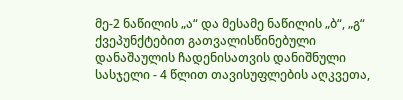მე-2 ნაწილის „ა“ და მესამე ნაწილის „ბ“, „გ“ ქვეპუნქტებით გათვალისწინებული დანაშაულის ჩადენისათვის დანიშნული სასჯელი - 4 წლით თავისუფლების აღკვეთა,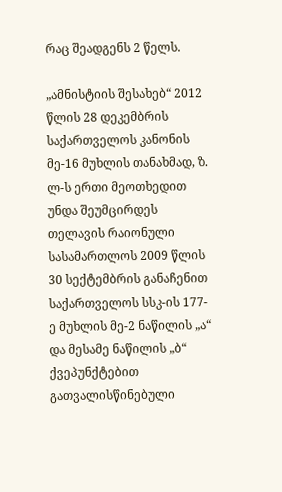რაც შეადგენს 2 წელს.

„ამნისტიის შესახებ“ 2012 წლის 28 დეკემბრის საქართველოს კანონის მე-16 მუხლის თანახმად, ზ. ლ-ს ერთი მეოთხედით უნდა შეუმცირდეს თელავის რაიონული სასამართლოს 2009 წლის 30 სექტემბრის განაჩენით საქართველოს სსკ-ის 177-ე მუხლის მე-2 ნაწილის „ა“ და მესამე ნაწილის „ბ“ ქვეპუნქტებით გათვალისწინებული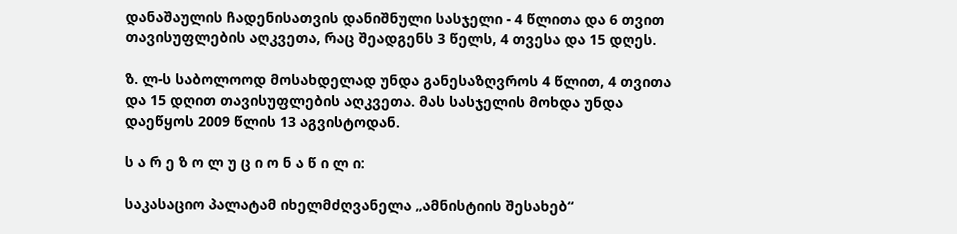დანაშაულის ჩადენისათვის დანიშნული სასჯელი - 4 წლითა და 6 თვით თავისუფლების აღკვეთა, რაც შეადგენს 3 წელს, 4 თვესა და 15 დღეს.

ზ. ლ-ს საბოლოოდ მოსახდელად უნდა განესაზღვროს 4 წლით, 4 თვითა და 15 დღით თავისუფლების აღკვეთა. მას სასჯელის მოხდა უნდა დაეწყოს 2009 წლის 13 აგვისტოდან.

ს ა რ ე ზ ო ლ უ ც ი ო ნ ა წ ი ლ ი:

საკასაციო პალატამ იხელმძღვანელა „ამნისტიის შესახებ“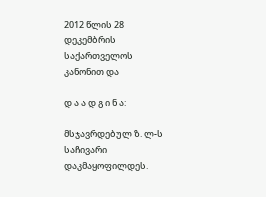2012 წლის 28 დეკემბრის საქართველოს კანონით და

დ ა ა დ გ ი ნ ა:

მსჯავრდებულ ზ. ლ-ს საჩივარი დაკმაყოფილდეს.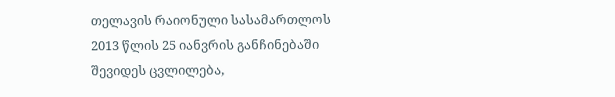თელავის რაიონული სასამართლოს 2013 წლის 25 იანვრის განჩინებაში შევიდეს ცვლილება,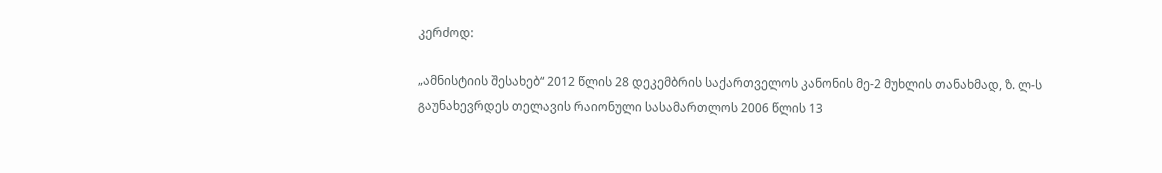კერძოდ:

„ამნისტიის შესახებ“ 2012 წლის 28 დეკემბრის საქართველოს კანონის მე-2 მუხლის თანახმად, ზ. ლ-ს გაუნახევრდეს თელავის რაიონული სასამართლოს 2006 წლის 13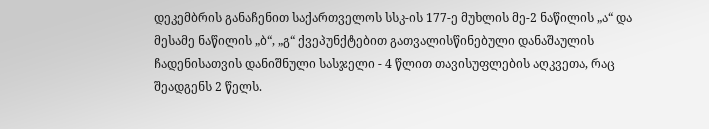დეკემბრის განაჩენით საქართველოს სსკ-ის 177-ე მუხლის მე-2 ნაწილის „ა“ და მესამე ნაწილის „ბ“, „გ“ ქვეპუნქტებით გათვალისწინებული დანაშაულის ჩადენისათვის დანიშნული სასჯელი - 4 წლით თავისუფლების აღკვეთა, რაც შეადგენს 2 წელს.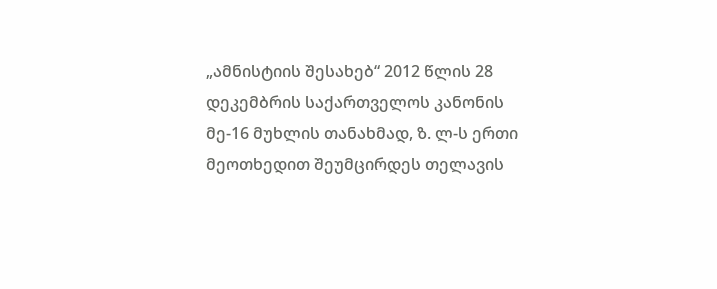„ამნისტიის შესახებ“ 2012 წლის 28 დეკემბრის საქართველოს კანონის მე-16 მუხლის თანახმად, ზ. ლ-ს ერთი მეოთხედით შეუმცირდეს თელავის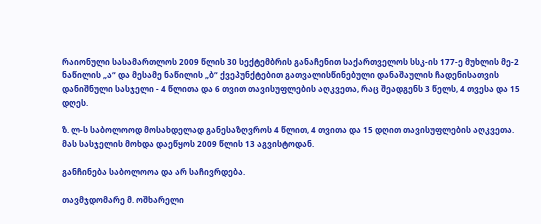რაიონული სასამართლოს 2009 წლის 30 სექტემბრის განაჩენით საქართველოს სსკ-ის 177-ე მუხლის მე-2 ნაწილის „ა“ და მესამე ნაწილის „ბ“ ქვეპუნქტებით გათვალისწინებული დანაშაულის ჩადენისათვის დანიშნული სასჯელი - 4 წლითა და 6 თვით თავისუფლების აღკვეთა, რაც შეადგენს 3 წელს, 4 თვესა და 15 დღეს.

ზ. ლ-ს საბოლოოდ მოსახდელად განესაზღვროს 4 წლით, 4 თვითა და 15 დღით თავისუფლების აღკვეთა. მას სასჯელის მოხდა დაეწყოს 2009 წლის 13 აგვისტოდან.

განჩინება საბოლოოა და არ საჩივრდება.

თავმჯდომარე მ. ოშხარელი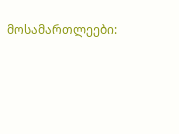მოსამართლეები: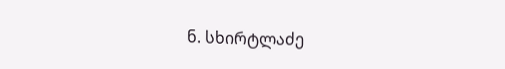ნ. სხირტლაძე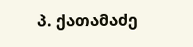პ. ქათამაძე